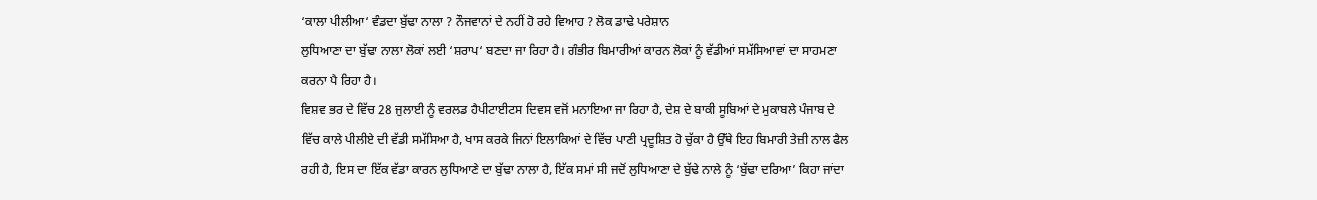‘ਕਾਲਾ ਪੀਲੀਆ‘ ਵੰਡਦਾ ਬੁੱਢਾ ਨਾਲਾ ? ਨੌਜਵਾਨਾਂ ਦੇ ਨਹੀਂ ਹੋ ਰਹੇ ਵਿਆਹ ? ਲੋਕ ਡਾਢੇ ਪਰੇਸ਼ਾਨ
ਲੁਧਿਆਣਾ ਦਾ ਬੁੱਢਾ ਨਾਲਾ ਲੋਕਾਂ ਲਈ ‘ਸ਼ਰਾਪ‘ ਬਣਦਾ ਜਾ ਰਿਹਾ ਹੈ। ਗੰਭੀਰ ਬਿਮਾਰੀਆਂ ਕਾਰਨ ਲੋਕਾਂ ਨੂੰ ਵੱਡੀਆਂ ਸਮੱਸਿਆਵਾਂ ਦਾ ਸਾਹਮਣਾ ਕਰਨਾ ਪੈ ਰਿਹਾ ਹੈ।
ਵਿਸ਼ਵ ਭਰ ਦੇ ਵਿੱਚ 28 ਜੁਲਾਈ ਨੂੰ ਵਰਲਡ ਹੈਪੀਟਾਈਟਸ ਦਿਵਸ ਵਜੋਂ ਮਨਾਇਆ ਜਾ ਰਿਹਾ ਹੈ, ਦੇਸ਼ ਦੇ ਬਾਕੀ ਸੂਬਿਆਂ ਦੇ ਮੁਕਾਬਲੇ ਪੰਜਾਬ ਦੇ ਵਿੱਚ ਕਾਲੇ ਪੀਲੀਏ ਦੀ ਵੱਡੀ ਸਮੱਸਿਆ ਹੈ, ਖਾਸ ਕਰਕੇ ਜਿਨਾਂ ਇਲਾਕਿਆਂ ਦੇ ਵਿੱਚ ਪਾਣੀ ਪ੍ਰਦੂਸ਼ਿਤ ਹੋ ਚੁੱਕਾ ਹੈ ਉੱਥੇ ਇਹ ਬਿਮਾਰੀ ਤੇਜ਼ੀ ਨਾਲ ਫੈਲ ਰਹੀ ਹੈ, ਇਸ ਦਾ ਇੱਕ ਵੱਡਾ ਕਾਰਨ ਲੁਧਿਆਣੇ ਦਾ ਬੁੱਢਾ ਨਾਲਾ ਹੈ, ਇੱਕ ਸਮਾਂ ਸੀ ਜਦੋਂ ਲੁਧਿਆਣਾ ਦੇ ਬੁੱਢੇ ਨਾਲੇ ਨੂੰ ‘ਬੁੱਢਾ ਦਰਿਆ’ ਕਿਹਾ ਜਾਂਦਾ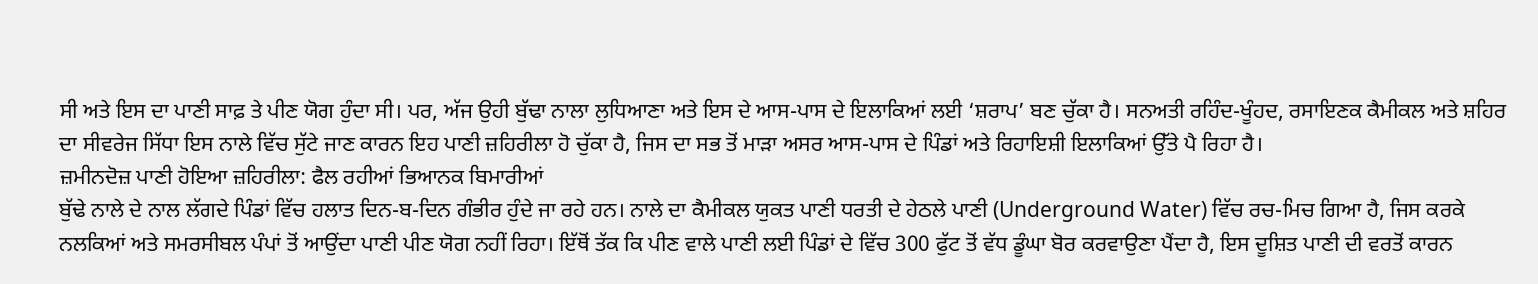ਸੀ ਅਤੇ ਇਸ ਦਾ ਪਾਣੀ ਸਾਫ਼ ਤੇ ਪੀਣ ਯੋਗ ਹੁੰਦਾ ਸੀ। ਪਰ, ਅੱਜ ਉਹੀ ਬੁੱਢਾ ਨਾਲਾ ਲੁਧਿਆਣਾ ਅਤੇ ਇਸ ਦੇ ਆਸ-ਪਾਸ ਦੇ ਇਲਾਕਿਆਂ ਲਈ ‘ਸ਼ਰਾਪ’ ਬਣ ਚੁੱਕਾ ਹੈ। ਸਨਅਤੀ ਰਹਿੰਦ-ਖੂੰਹਦ, ਰਸਾਇਣਕ ਕੈਮੀਕਲ ਅਤੇ ਸ਼ਹਿਰ ਦਾ ਸੀਵਰੇਜ ਸਿੱਧਾ ਇਸ ਨਾਲੇ ਵਿੱਚ ਸੁੱਟੇ ਜਾਣ ਕਾਰਨ ਇਹ ਪਾਣੀ ਜ਼ਹਿਰੀਲਾ ਹੋ ਚੁੱਕਾ ਹੈ, ਜਿਸ ਦਾ ਸਭ ਤੋਂ ਮਾੜਾ ਅਸਰ ਆਸ-ਪਾਸ ਦੇ ਪਿੰਡਾਂ ਅਤੇ ਰਿਹਾਇਸ਼ੀ ਇਲਾਕਿਆਂ ਉੱਤੇ ਪੈ ਰਿਹਾ ਹੈ।
ਜ਼ਮੀਨਦੋਜ਼ ਪਾਣੀ ਹੋਇਆ ਜ਼ਹਿਰੀਲਾ: ਫੈਲ ਰਹੀਆਂ ਭਿਆਨਕ ਬਿਮਾਰੀਆਂ
ਬੁੱਢੇ ਨਾਲੇ ਦੇ ਨਾਲ ਲੱਗਦੇ ਪਿੰਡਾਂ ਵਿੱਚ ਹਲਾਤ ਦਿਨ-ਬ-ਦਿਨ ਗੰਭੀਰ ਹੁੰਦੇ ਜਾ ਰਹੇ ਹਨ। ਨਾਲੇ ਦਾ ਕੈਮੀਕਲ ਯੁਕਤ ਪਾਣੀ ਧਰਤੀ ਦੇ ਹੇਠਲੇ ਪਾਣੀ (Underground Water) ਵਿੱਚ ਰਚ-ਮਿਚ ਗਿਆ ਹੈ, ਜਿਸ ਕਰਕੇ ਨਲਕਿਆਂ ਅਤੇ ਸਮਰਸੀਬਲ ਪੰਪਾਂ ਤੋਂ ਆਉਂਦਾ ਪਾਣੀ ਪੀਣ ਯੋਗ ਨਹੀਂ ਰਿਹਾ। ਇੱਥੋਂ ਤੱਕ ਕਿ ਪੀਣ ਵਾਲੇ ਪਾਣੀ ਲਈ ਪਿੰਡਾਂ ਦੇ ਵਿੱਚ 300 ਫੁੱਟ ਤੋਂ ਵੱਧ ਡੂੰਘਾ ਬੋਰ ਕਰਵਾਉਣਾ ਪੈਂਦਾ ਹੈ, ਇਸ ਦੂਸ਼ਿਤ ਪਾਣੀ ਦੀ ਵਰਤੋਂ ਕਾਰਨ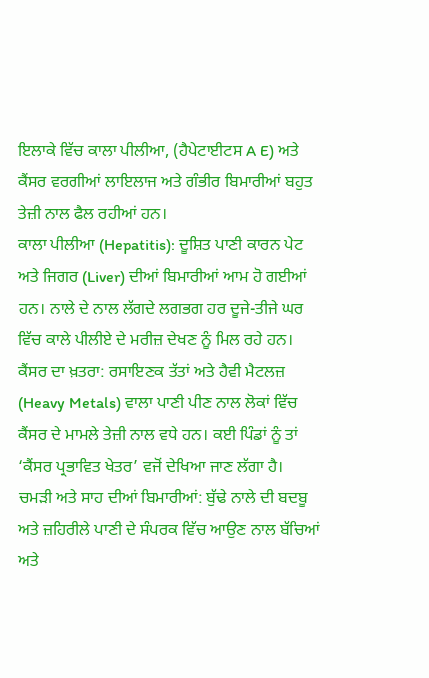ਇਲਾਕੇ ਵਿੱਚ ਕਾਲਾ ਪੀਲੀਆ, (ਹੈਪੇਟਾਈਟਸ A E) ਅਤੇ ਕੈਂਸਰ ਵਰਗੀਆਂ ਲਾਇਲਾਜ ਅਤੇ ਗੰਭੀਰ ਬਿਮਾਰੀਆਂ ਬਹੁਤ ਤੇਜ਼ੀ ਨਾਲ ਫੈਲ ਰਹੀਆਂ ਹਨ।
ਕਾਲਾ ਪੀਲੀਆ (Hepatitis): ਦੂਸ਼ਿਤ ਪਾਣੀ ਕਾਰਨ ਪੇਟ ਅਤੇ ਜਿਗਰ (Liver) ਦੀਆਂ ਬਿਮਾਰੀਆਂ ਆਮ ਹੋ ਗਈਆਂ ਹਨ। ਨਾਲੇ ਦੇ ਨਾਲ ਲੱਗਦੇ ਲਗਭਗ ਹਰ ਦੂਜੇ-ਤੀਜੇ ਘਰ ਵਿੱਚ ਕਾਲੇ ਪੀਲੀਏ ਦੇ ਮਰੀਜ਼ ਦੇਖਣ ਨੂੰ ਮਿਲ ਰਹੇ ਹਨ।
ਕੈਂਸਰ ਦਾ ਖ਼ਤਰਾ: ਰਸਾਇਣਕ ਤੱਤਾਂ ਅਤੇ ਹੈਵੀ ਮੈਟਲਜ਼ (Heavy Metals) ਵਾਲਾ ਪਾਣੀ ਪੀਣ ਨਾਲ ਲੋਕਾਂ ਵਿੱਚ ਕੈਂਸਰ ਦੇ ਮਾਮਲੇ ਤੇਜ਼ੀ ਨਾਲ ਵਧੇ ਹਨ। ਕਈ ਪਿੰਡਾਂ ਨੂੰ ਤਾਂ ‘ਕੈਂਸਰ ਪ੍ਰਭਾਵਿਤ ਖੇਤਰ’ ਵਜੋਂ ਦੇਖਿਆ ਜਾਣ ਲੱਗਾ ਹੈ।
ਚਮੜੀ ਅਤੇ ਸਾਹ ਦੀਆਂ ਬਿਮਾਰੀਆਂ: ਬੁੱਢੇ ਨਾਲੇ ਦੀ ਬਦਬੂ ਅਤੇ ਜ਼ਹਿਰੀਲੇ ਪਾਣੀ ਦੇ ਸੰਪਰਕ ਵਿੱਚ ਆਉਣ ਨਾਲ ਬੱਚਿਆਂ ਅਤੇ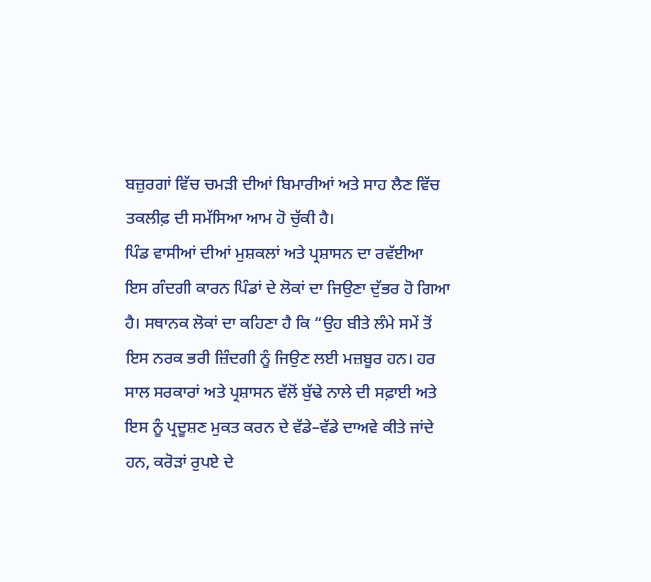ਬਜ਼ੁਰਗਾਂ ਵਿੱਚ ਚਮੜੀ ਦੀਆਂ ਬਿਮਾਰੀਆਂ ਅਤੇ ਸਾਹ ਲੈਣ ਵਿੱਚ ਤਕਲੀਫ਼ ਦੀ ਸਮੱਸਿਆ ਆਮ ਹੋ ਚੁੱਕੀ ਹੈ।
ਪਿੰਡ ਵਾਸੀਆਂ ਦੀਆਂ ਮੁਸ਼ਕਲਾਂ ਅਤੇ ਪ੍ਰਸ਼ਾਸਨ ਦਾ ਰਵੱਈਆ
ਇਸ ਗੰਦਗੀ ਕਾਰਨ ਪਿੰਡਾਂ ਦੇ ਲੋਕਾਂ ਦਾ ਜਿਉਣਾ ਦੁੱਭਰ ਹੋ ਗਿਆ ਹੈ। ਸਥਾਨਕ ਲੋਕਾਂ ਦਾ ਕਹਿਣਾ ਹੈ ਕਿ “ਉਹ ਬੀਤੇ ਲੰਮੇ ਸਮੇਂ ਤੋਂ ਇਸ ਨਰਕ ਭਰੀ ਜ਼ਿੰਦਗੀ ਨੂੰ ਜਿਉਣ ਲਈ ਮਜ਼ਬੂਰ ਹਨ। ਹਰ ਸਾਲ ਸਰਕਾਰਾਂ ਅਤੇ ਪ੍ਰਸ਼ਾਸਨ ਵੱਲੋਂ ਬੁੱਢੇ ਨਾਲੇ ਦੀ ਸਫ਼ਾਈ ਅਤੇ ਇਸ ਨੂੰ ਪ੍ਰਦੂਸ਼ਣ ਮੁਕਤ ਕਰਨ ਦੇ ਵੱਡੇ–ਵੱਡੇ ਦਾਅਵੇ ਕੀਤੇ ਜਾਂਦੇ ਹਨ, ਕਰੋੜਾਂ ਰੁਪਏ ਦੇ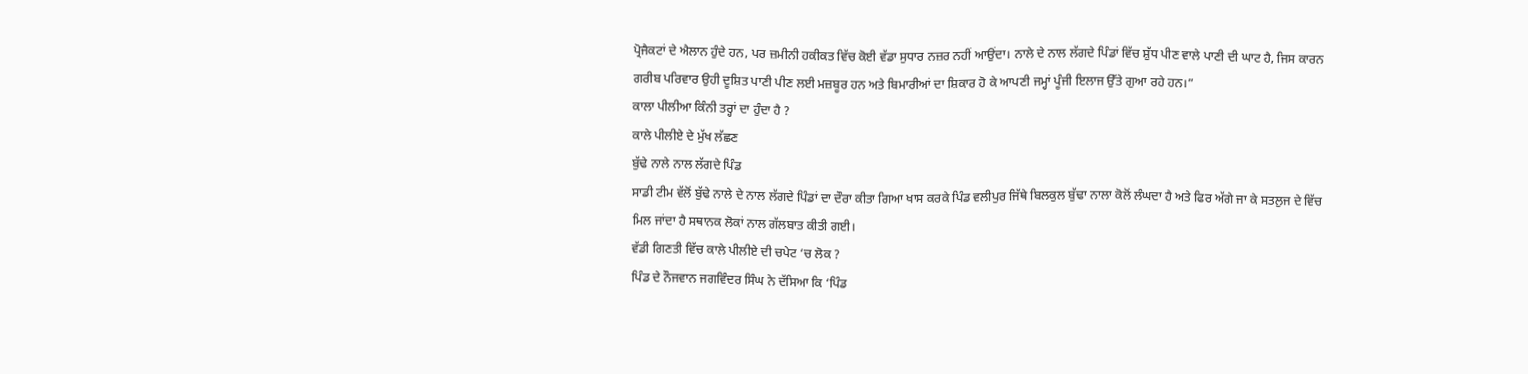ਪ੍ਰੋਜੈਕਟਾਂ ਦੇ ਐਲਾਨ ਹੁੰਦੇ ਹਨ, ਪਰ ਜ਼ਮੀਨੀ ਹਕੀਕਤ ਵਿੱਚ ਕੋਈ ਵੱਡਾ ਸੁਧਾਰ ਨਜ਼ਰ ਨਹੀਂ ਆਉਂਦਾ। ਨਾਲੇ ਦੇ ਨਾਲ ਲੱਗਦੇ ਪਿੰਡਾਂ ਵਿੱਚ ਸ਼ੁੱਧ ਪੀਣ ਵਾਲੇ ਪਾਣੀ ਦੀ ਘਾਟ ਹੈ, ਜਿਸ ਕਾਰਨ ਗਰੀਬ ਪਰਿਵਾਰ ਉਹੀ ਦੂਸ਼ਿਤ ਪਾਣੀ ਪੀਣ ਲਈ ਮਜ਼ਬੂਰ ਹਨ ਅਤੇ ਬਿਮਾਰੀਆਂ ਦਾ ਸ਼ਿਕਾਰ ਹੋ ਕੇ ਆਪਣੀ ਜਮ੍ਹਾਂ ਪੂੰਜੀ ਇਲਾਜ ਉੱਤੇ ਗੁਆ ਰਹੇ ਹਨ।”
ਕਾਲਾ ਪੀਲੀਆ ਕਿੰਨੀ ਤਰ੍ਹਾਂ ਦਾ ਹੁੰਦਾ ਹੈ ?
ਕਾਲੇ ਪੀਲੀਏ ਦੇ ਮੁੱਖ ਲੱਛਣ
ਬੁੱਢੇ ਨਾਲੇ ਨਾਲ ਲੱਗਦੇ ਪਿੰਡ
ਸਾਡੀ ਟੀਮ ਵੱਲੋਂ ਬੁੱਢੇ ਨਾਲੇ ਦੇ ਨਾਲ ਲੱਗਦੇ ਪਿੰਡਾਂ ਦਾ ਦੌਰਾ ਕੀਤਾ ਗਿਆ ਖਾਸ ਕਰਕੇ ਪਿੰਡ ਵਲੀਪੁਰ ਜਿੱਥੇ ਬਿਲਕੁਲ ਬੁੱਢਾ ਨਾਲਾ ਕੋਲੋਂ ਲੰਘਦਾ ਹੈ ਅਤੇ ਫਿਰ ਅੱਗੇ ਜਾ ਕੇ ਸਤਲੁਜ ਦੇ ਵਿੱਚ ਮਿਲ ਜਾਂਦਾ ਹੈ ਸਥਾਨਕ ਲੋਕਾਂ ਨਾਲ ਗੱਲਬਾਤ ਕੀਤੀ ਗਈ।
ਵੱਡੀ ਗਿਣਤੀ ਵਿੱਚ ਕਾਲੇ ਪੀਲੀਏ ਦੀ ਚਪੇਟ ‘ਚ ਲੋਕ ?
ਪਿੰਡ ਦੇ ਨੌਜਵਾਨ ਜਗਵਿੰਦਰ ਸਿੰਘ ਨੇ ਦੱਸਿਆ ਕਿ ‘ਪਿੰਡ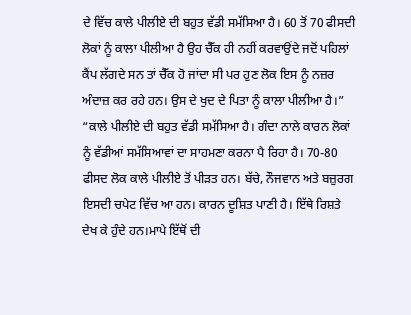ਦੇ ਵਿੱਚ ਕਾਲੇ ਪੀਲੀਏ ਦੀ ਬਹੁਤ ਵੱਡੀ ਸਮੱਸਿਆ ਹੈ। 60 ਤੋਂ 70 ਫੀਸਦੀ ਲੋਕਾਂ ਨੂੰ ਕਾਲਾ ਪੀਲੀਆ ਹੈ ਉਹ ਚੈੱਕ ਹੀ ਨਹੀਂ ਕਰਵਾਉਂਦੇ ਜਦੋਂ ਪਹਿਲਾਂ ਕੈਂਪ ਲੱਗਦੇ ਸਨ ਤਾਂ ਚੈੱਕ ਹੋ ਜਾਂਦਾ ਸੀ ਪਰ ਹੁਣ ਲੋਕ ਇਸ ਨੂੰ ਨਜ਼ਰ ਅੰਦਾਜ਼ ਕਰ ਰਹੇ ਹਨ। ਉਸ ਦੇ ਖੁਦ ਦੇ ਪਿਤਾ ਨੂੰ ਕਾਲਾ ਪੀਲੀਆ ਹੈ।”
“ਕਾਲੇ ਪੀਲੀਏ ਦੀ ਬਹੁਤ ਵੱਡੀ ਸਮੱਸਿਆ ਹੈ। ਗੰਦਾ ਨਾਲੇ ਕਾਰਨ ਲੋਕਾਂ ਨੂੰ ਵੱਡੀਆਂ ਸਮੱਸਿਆਵਾਂ ਦਾ ਸਾਹਮਣਾ ਕਰਨਾ ਪੈ ਰਿਹਾ ਹੈ। 70-80 ਫੀਸਦ ਲੋਕ ਕਾਲੇ ਪੀਲੀਏ ਤੋਂ ਪੀੜਤ ਹਨ। ਬੱਚੇ, ਨੌਜਵਾਨ ਅਤੇ ਬਜ਼ੁਰਗ ਇਸਦੀ ਚਪੇਟ ਵਿੱਚ ਆ ਹਨ। ਕਾਰਨ ਦੂਸ਼ਿਤ ਪਾਣੀ ਹੈ। ਇੱਥੇ ਰਿਸ਼ਤੇ ਦੇਖ ਕੇ ਹੁੰਦੇ ਹਨ।ਮਾਪੇ ਇੱਥੋਂ ਦੀ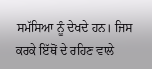ਸਮੱਸਿਆ ਨੂੰ ਦੇਖਦੇ ਹਨ। ਜਿਸ ਕਰਕੇ ਇੱਥੋਂ ਦੇ ਰਹਿਣ ਵਾਲੇ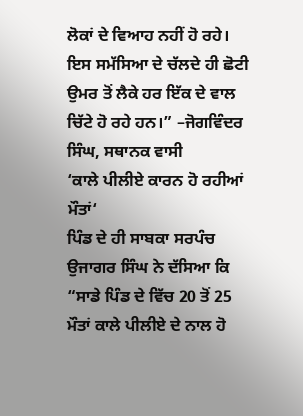ਲੋਕਾਂ ਦੇ ਵਿਆਹ ਨਹੀਂ ਹੋ ਰਹੇ। ਇਸ ਸਮੱਸਿਆ ਦੇ ਚੱਲਦੇ ਹੀ ਛੋਟੀ ਉਮਰ ਤੋਂ ਲੈਕੇ ਹਰ ਇੱਕ ਦੇ ਵਾਲ ਚਿੱਟੇ ਹੋ ਰਹੇ ਹਨ।” –ਜੋਗਵਿੰਦਰ ਸਿੰਘ, ਸਥਾਨਕ ਵਾਸੀ
‘ਕਾਲੇ ਪੀਲੀਏ ਕਾਰਨ ਹੋ ਰਹੀਆਂ ਮੌਤਾਂ‘
ਪਿੰਡ ਦੇ ਹੀ ਸਾਬਕਾ ਸਰਪੰਚ ਉਜਾਗਰ ਸਿੰਘ ਨੇ ਦੱਸਿਆ ਕਿ “ਸਾਡੇ ਪਿੰਡ ਦੇ ਵਿੱਚ 20 ਤੋਂ 25 ਮੌਤਾਂ ਕਾਲੇ ਪੀਲੀਏ ਦੇ ਨਾਲ ਹੋ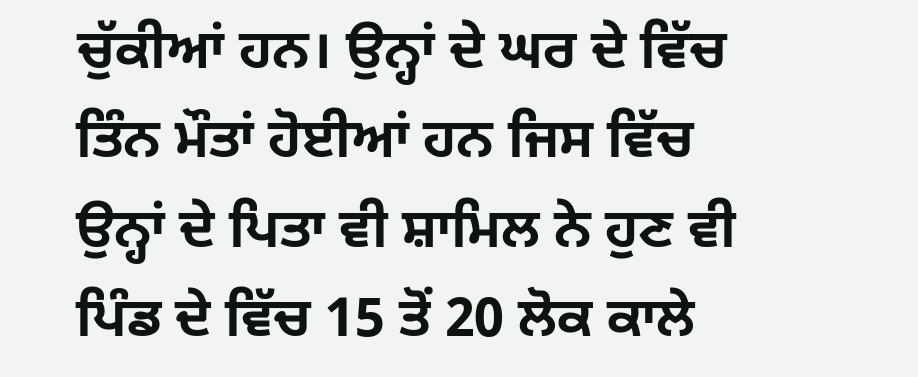ਚੁੱਕੀਆਂ ਹਨ। ਉਨ੍ਹਾਂ ਦੇ ਘਰ ਦੇ ਵਿੱਚ ਤਿੰਨ ਮੌਤਾਂ ਹੋਈਆਂ ਹਨ ਜਿਸ ਵਿੱਚ ਉਨ੍ਹਾਂ ਦੇ ਪਿਤਾ ਵੀ ਸ਼ਾਮਿਲ ਨੇ ਹੁਣ ਵੀ ਪਿੰਡ ਦੇ ਵਿੱਚ 15 ਤੋਂ 20 ਲੋਕ ਕਾਲੇ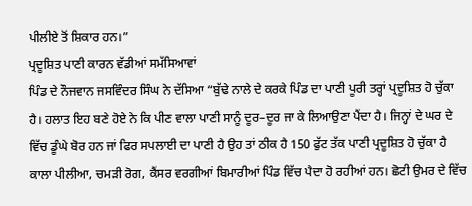ਪੀਲੀਏ ਤੋਂ ਸ਼ਿਕਾਰ ਹਨ।”
ਪ੍ਰਦੂਸ਼ਿਤ ਪਾਣੀ ਕਾਰਨ ਵੱਡੀਆਂ ਸਮੱਸਿਆਵਾਂ
ਪਿੰਡ ਦੇ ਨੌਜਵਾਨ ਜਸਵਿੰਦਰ ਸਿੰਘ ਨੇ ਦੱਸਿਆ “ਬੁੱਢੇ ਨਾਲੇ ਦੇ ਕਰਕੇ ਪਿੰਡ ਦਾ ਪਾਣੀ ਪੂਰੀ ਤਰ੍ਹਾਂ ਪ੍ਰਦੂਸ਼ਿਤ ਹੋ ਚੁੱਕਾ ਹੈ। ਹਲਾਤ ਇਹ ਬਣੇ ਹੋਏ ਨੇ ਕਿ ਪੀਣ ਵਾਲਾ ਪਾਣੀ ਸਾਨੂੰ ਦੂਰ–ਦੂਰ ਜਾ ਕੇ ਲਿਆਉਣਾ ਪੈਂਦਾ ਹੈ। ਜਿਨ੍ਹਾਂ ਦੇ ਘਰ ਦੇ ਵਿੱਚ ਡੂੰਘੇ ਬੋਰ ਹਨ ਜਾਂ ਫਿਰ ਸਪਲਾਈ ਦਾ ਪਾਣੀ ਹੈ ਉਹ ਤਾਂ ਠੀਕ ਹੈ 150 ਫੁੱਟ ਤੱਕ ਪਾਣੀ ਪ੍ਰਦੂਸ਼ਿਤ ਹੋ ਚੁੱਕਾ ਹੈ ਕਾਲਾ ਪੀਲੀਆ, ਚਮੜੀ ਰੋਗ, ਕੈਂਸਰ ਵਰਗੀਆਂ ਬਿਮਾਰੀਆਂ ਪਿੰਡ ਵਿੱਚ ਪੈਦਾ ਹੋ ਰਹੀਆਂ ਹਨ। ਛੋਟੀ ਉਮਰ ਦੇ ਵਿੱਚ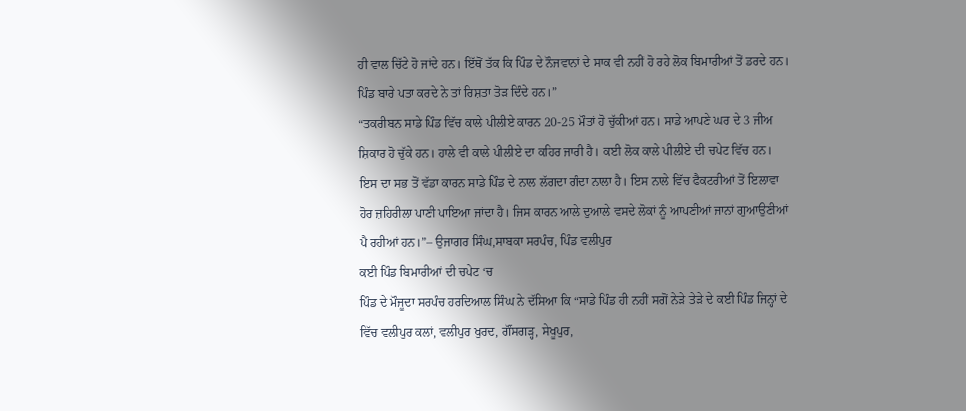ਹੀ ਵਾਲ ਚਿੱਟੇ ਹੋ ਜਾਂਦੇ ਹਨ। ਇੱਥੋਂ ਤੱਕ ਕਿ ਪਿੰਡ ਦੇ ਨੌਜਵਾਨਾਂ ਦੇ ਸਾਕ ਵੀ ਨਹੀਂ ਹੋ ਰਹੇ ਲੋਕ ਬਿਮਾਰੀਆਂ ਤੋਂ ਡਰਦੇ ਹਨ। ਪਿੰਡ ਬਾਰੇ ਪਤਾ ਕਰਦੇ ਨੇ ਤਾਂ ਰਿਸ਼ਤਾ ਤੋੜ ਦਿੰਦੇ ਹਨ।”
“ਤਕਰੀਬਨ ਸਾਡੇ ਪਿੰਡ ਵਿੱਚ ਕਾਲੇ ਪੀਲੀਏ ਕਾਰਨ 20-25 ਮੌਤਾਂ ਹੋ ਚੁੱਕੀਆਂ ਹਨ। ਸਾਡੇ ਆਪਣੇ ਘਰ ਦੇ 3 ਜੀਅ ਸ਼ਿਕਾਰ ਹੋ ਚੁੱਕੇ ਹਨ। ਹਾਲੇ ਵੀ ਕਾਲੇ ਪੀਲੀਏ ਦਾ ਕਹਿਰ ਜਾਰੀ ਹੈ। ਕਈ ਲੋਕ ਕਾਲੇ ਪੀਲੀਏ ਦੀ ਚਪੇਟ ਵਿੱਚ ਹਨ। ਇਸ ਦਾ ਸਭ ਤੋਂ ਵੱਡਾ ਕਾਰਨ ਸਾਡੇ ਪਿੰਡ ਦੇ ਨਾਲ ਲੱਗਦਾ ਗੰਦਾ ਨਾਲਾ ਹੈ। ਇਸ ਨਾਲੇ ਵਿੱਚ ਫੈਕਟਰੀਆਂ ਤੋਂ ਇਲਾਵਾ ਹੋਰ ਜ਼ਹਿਰੀਲਾ ਪਾਣੀ ਪਾਇਆ ਜਾਂਦਾ ਹੈ। ਜਿਸ ਕਾਰਨ ਆਲੇ ਦੁਆਲੇ ਵਸਦੇ ਲੋਕਾਂ ਨੂੰ ਆਪਣੀਆਂ ਜਾਨਾਂ ਗੁਆਉਣੀਆਂ ਪੈ ਰਹੀਆਂ ਹਨ।”– ਉਜਾਗਰ ਸਿੰਘ,ਸਾਬਕਾ ਸਰਪੰਚ, ਪਿੰਡ ਵਲੀਪੁਰ
ਕਈ ਪਿੰਡ ਬਿਮਾਰੀਆਂ ਦੀ ਚਪੇਟ ‘ਚ
ਪਿੰਡ ਦੇ ਮੌਜੂਦਾ ਸਰਪੰਚ ਹਰਦਿਆਲ ਸਿੰਘ ਨੇ ਦੱਸਿਆ ਕਿ “ਸਾਡੇ ਪਿੰਡ ਹੀ ਨਹੀਂ ਸਗੋਂ ਨੇੜੇ ਤੇੜੇ ਦੇ ਕਈ ਪਿੰਡ ਜਿਨ੍ਹਾਂ ਦੇ ਵਿੱਚ ਵਲੀਪੁਰ ਕਲਾਂ, ਵਲੀਪੁਰ ਖੁਰਦ, ਗੌਂਸਗੜ੍ਹ, ਸੇਖੂਪੁਰ,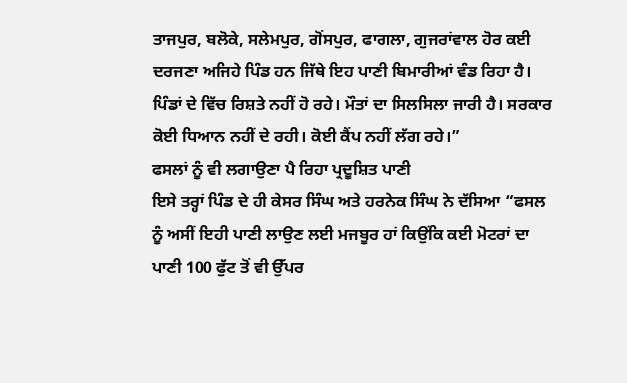ਤਾਜਪੁਰ, ਬਲੋਕੇ, ਸਲੇਮਪੁਰ, ਗੋਂਸਪੁਰ, ਫਾਗਲਾ, ਗੁਜਰਾਂਵਾਲ ਹੋਰ ਕਈ ਦਰਜਣਾ ਅਜਿਹੇ ਪਿੰਡ ਹਨ ਜਿੱਥੇ ਇਹ ਪਾਣੀ ਬਿਮਾਰੀਆਂ ਵੰਡ ਰਿਹਾ ਹੈ। ਪਿੰਡਾਂ ਦੇ ਵਿੱਚ ਰਿਸ਼ਤੇ ਨਹੀਂ ਹੋ ਰਹੇ। ਮੌਤਾਂ ਦਾ ਸਿਲਸਿਲਾ ਜਾਰੀ ਹੈ। ਸਰਕਾਰ ਕੋਈ ਧਿਆਨ ਨਹੀਂ ਦੇ ਰਹੀ। ਕੋਈ ਕੈਂਪ ਨਹੀਂ ਲੱਗ ਰਹੇ।”
ਫਸਲਾਂ ਨੂੰ ਵੀ ਲਗਾਉਣਾ ਪੈ ਰਿਹਾ ਪ੍ਰਦੂਸ਼ਿਤ ਪਾਣੀ
ਇਸੇ ਤਰ੍ਹਾਂ ਪਿੰਡ ਦੇ ਹੀ ਕੇਸਰ ਸਿੰਘ ਅਤੇ ਹਰਨੇਕ ਸਿੰਘ ਨੇ ਦੱਸਿਆ “ਫਸਲ ਨੂੰ ਅਸੀਂ ਇਹੀ ਪਾਣੀ ਲਾਉਣ ਲਈ ਮਜਬੂਰ ਹਾਂ ਕਿਉਂਕਿ ਕਈ ਮੋਟਰਾਂ ਦਾ ਪਾਣੀ 100 ਫੁੱਟ ਤੋਂ ਵੀ ਉੱਪਰ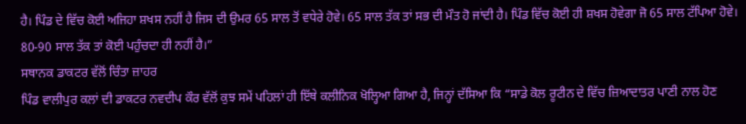ਹੈ। ਪਿੰਡ ਦੇ ਵਿੱਚ ਕੋਈ ਅਜਿਹਾ ਸ਼ਖਸ ਨਹੀਂ ਹੈ ਜਿਸ ਦੀ ਉਮਰ 65 ਸਾਲ ਤੋਂ ਵਧੇਰੇ ਹੋਵੇ। 65 ਸਾਲ ਤੱਕ ਤਾਂ ਸਭ ਦੀ ਮੌਤ ਹੋ ਜਾਂਦੀ ਹੈ। ਪਿੰਡ ਵਿੱਚ ਕੋਈ ਹੀ ਸ਼ਖਸ ਹੋਵੇਗਾ ਜੋ 65 ਸਾਲ ਟੱਪਿਆ ਹੋਵੇ। 80-90 ਸਾਲ ਤੱਕ ਤਾਂ ਕੋਈ ਪਹੁੰਚਦਾ ਹੀ ਨਹੀਂ ਹੈ।”
ਸਥਾਨਕ ਡਾਕਟਰ ਵੱਲੋਂ ਚਿੰਤਾ ਜ਼ਾਹਰ
ਪਿੰਡ ਵਾਲੀਪੁਰ ਕਲਾਂ ਦੀ ਡਾਕਟਰ ਨਵਦੀਪ ਕੌਰ ਵੱਲੋਂ ਕੁਝ ਸਮੇਂ ਪਹਿਲਾਂ ਹੀ ਇੱਥੇ ਕਲੀਨਿਕ ਖੋਲ੍ਹਿਆ ਗਿਆ ਹੈ, ਜਿਨ੍ਹਾਂ ਦੱਸਿਆ ਕਿ “ਸਾਡੇ ਕੋਲ ਰੂਟੀਨ ਦੇ ਵਿੱਚ ਜ਼ਿਆਦਾਤਰ ਪਾਣੀ ਨਾਲ ਹੋਣ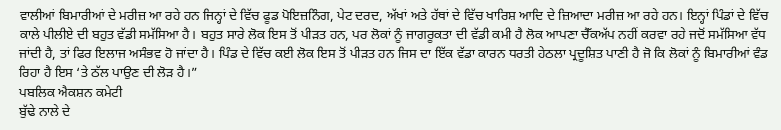ਵਾਲੀਆਂ ਬਿਮਾਰੀਆਂ ਦੇ ਮਰੀਜ਼ ਆ ਰਹੇ ਹਨ ਜਿਨ੍ਹਾਂ ਦੇ ਵਿੱਚ ਫੂਡ ਪੋਇਜ਼ਨਿੰਗ, ਪੇਟ ਦਰਦ, ਅੱਖਾਂ ਅਤੇ ਹੱਥਾਂ ਦੇ ਵਿੱਚ ਖਾਰਿਸ਼ ਆਦਿ ਦੇ ਜ਼ਿਆਦਾ ਮਰੀਜ਼ ਆ ਰਹੇ ਹਨ। ਇਨ੍ਹਾਂ ਪਿੰਡਾਂ ਦੇ ਵਿੱਚ ਕਾਲੇ ਪੀਲੀਏ ਦੀ ਬਹੁਤ ਵੱਡੀ ਸਮੱਸਿਆ ਹੈ। ਬਹੁਤ ਸਾਰੇ ਲੋਕ ਇਸ ਤੋਂ ਪੀੜਤ ਹਨ, ਪਰ ਲੋਕਾਂ ਨੂੰ ਜਾਗਰੂਕਤਾ ਦੀ ਵੱਡੀ ਕਮੀ ਹੈ ਲੋਕ ਆਪਣਾ ਚੈੱਕਅੱਪ ਨਹੀਂ ਕਰਵਾ ਰਹੇ ਜਦੋਂ ਸਮੱਸਿਆ ਵੱਧ ਜਾਂਦੀ ਹੈ, ਤਾਂ ਫਿਰ ਇਲਾਜ ਅਸੰਭਵ ਹੋ ਜਾਂਦਾ ਹੈ। ਪਿੰਡ ਦੇ ਵਿੱਚ ਕਈ ਲੋਕ ਇਸ ਤੋਂ ਪੀੜਤ ਹਨ ਜਿਸ ਦਾ ਇੱਕ ਵੱਡਾ ਕਾਰਨ ਧਰਤੀ ਹੇਠਲਾ ਪ੍ਰਦੂਸ਼ਿਤ ਪਾਣੀ ਹੈ ਜੋ ਕਿ ਲੋਕਾਂ ਨੂੰ ਬਿਮਾਰੀਆਂ ਵੰਡ ਰਿਹਾ ਹੈ ਇਸ ‘ਤੇ ਠੱਲ ਪਾਉਣ ਦੀ ਲੋੜ ਹੈ।”
ਪਬਲਿਕ ਐਕਸ਼ਨ ਕਮੇਟੀ
ਬੁੱਢੇ ਨਾਲੇ ਦੇ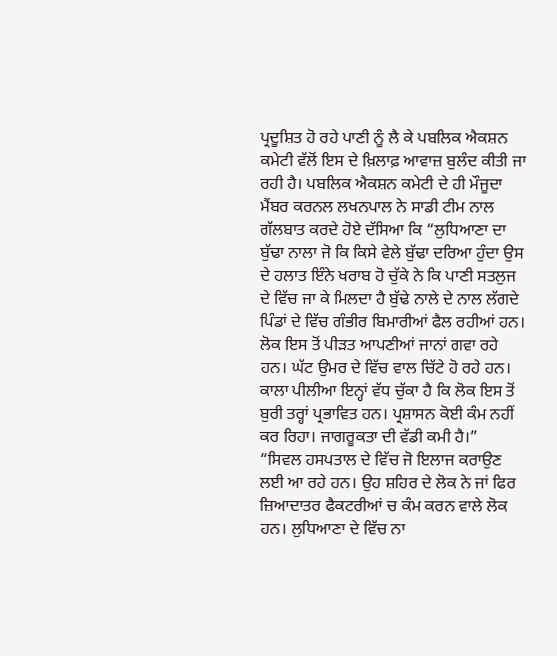ਪ੍ਰਦੂਸ਼ਿਤ ਹੋ ਰਹੇ ਪਾਣੀ ਨੂੰ ਲੈ ਕੇ ਪਬਲਿਕ ਐਕਸ਼ਨ ਕਮੇਟੀ ਵੱਲੋਂ ਇਸ ਦੇ ਖ਼ਿਲਾਫ਼ ਆਵਾਜ਼ ਬੁਲੰਦ ਕੀਤੀ ਜਾ ਰਹੀ ਹੈ। ਪਬਲਿਕ ਐਕਸ਼ਨ ਕਮੇਟੀ ਦੇ ਹੀ ਮੌਜੂਦਾ ਮੈਂਬਰ ਕਰਨਲ ਲਖਨਪਾਲ ਨੇ ਸਾਡੀ ਟੀਮ ਨਾਲ ਗੱਲਬਾਤ ਕਰਦੇ ਹੋਏ ਦੱਸਿਆ ਕਿ “ਲੁਧਿਆਣਾ ਦਾ ਬੁੱਢਾ ਨਾਲਾ ਜੋ ਕਿ ਕਿਸੇ ਵੇਲੇ ਬੁੱਢਾ ਦਰਿਆ ਹੁੰਦਾ ਉਸ ਦੇ ਹਲਾਤ ਇੰਨੇ ਖਰਾਬ ਹੋ ਚੁੱਕੇ ਨੇ ਕਿ ਪਾਣੀ ਸਤਲੁਜ ਦੇ ਵਿੱਚ ਜਾ ਕੇ ਮਿਲਦਾ ਹੈ ਬੁੱਢੇ ਨਾਲੇ ਦੇ ਨਾਲ ਲੱਗਦੇ ਪਿੰਡਾਂ ਦੇ ਵਿੱਚ ਗੰਭੀਰ ਬਿਮਾਰੀਆਂ ਫੈਲ ਰਹੀਆਂ ਹਨ। ਲੋਕ ਇਸ ਤੋਂ ਪੀੜਤ ਆਪਣੀਆਂ ਜਾਨਾਂ ਗਵਾ ਰਹੇ ਹਨ। ਘੱਟ ਉਮਰ ਦੇ ਵਿੱਚ ਵਾਲ ਚਿੱਟੇ ਹੋ ਰਹੇ ਹਨ। ਕਾਲਾ ਪੀਲੀਆ ਇਨ੍ਹਾਂ ਵੱਧ ਚੁੱਕਾ ਹੈ ਕਿ ਲੋਕ ਇਸ ਤੋਂ ਬੁਰੀ ਤਰ੍ਹਾਂ ਪ੍ਰਭਾਵਿਤ ਹਨ। ਪ੍ਰਸ਼ਾਸਨ ਕੋਈ ਕੰਮ ਨਹੀਂ ਕਰ ਰਿਹਾ। ਜਾਗਰੂਕਤਾ ਦੀ ਵੱਡੀ ਕਮੀ ਹੈ।”
“ਸਿਵਲ ਹਸਪਤਾਲ ਦੇ ਵਿੱਚ ਜੋ ਇਲਾਜ ਕਰਾਉਣ ਲਈ ਆ ਰਹੇ ਹਨ। ਉਹ ਸ਼ਹਿਰ ਦੇ ਲੋਕ ਨੇ ਜਾਂ ਫਿਰ ਜ਼ਿਆਦਾਤਰ ਫੈਕਟਰੀਆਂ ਚ ਕੰਮ ਕਰਨ ਵਾਲੇ ਲੋਕ ਹਨ। ਲੁਧਿਆਣਾ ਦੇ ਵਿੱਚ ਨਾ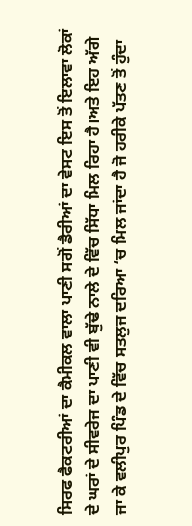ਸਿਰਫ ਫੈਕਟਰੀਆਂ ਦਾ ਕੈਮੀਕਲ ਵਾਲਾ ਪਾਣੀ ਸਗੋਂ ਡੈਰੀਆਂ ਦਾ ਵੇਸਟ ਇਸ ਤੋਂ ਇਲਾਵਾ ਲੋਕਾਂ ਦੇ ਘਰਾਂ ਦੇ ਸੀਵਰੇਜ ਦਾ ਪਾਣੀ ਵੀ ਬੁੱਢੇ ਨਾਲੇ ਦੇ ਵਿੱਚ ਸਿੱਧਾ ਮਿਲ ਰਿਹਾ ਹੈ।ਅਤੇ ਇਹ ਅੱਗੇ ਜਾ ਕੇ ਵਲੀਪੁਰ ਪਿੰਡ ਦੇ ਵਿੱਚ ਸਤਲੁਜ ਦਰਿਆ ‘ਚ ਮਿਲ ਜਾਂਦਾ ਹੈ ਜੋ ਹਰੀਕੇ ਪੱਤਣ ਤੋਂ ਹੁੰਦਾ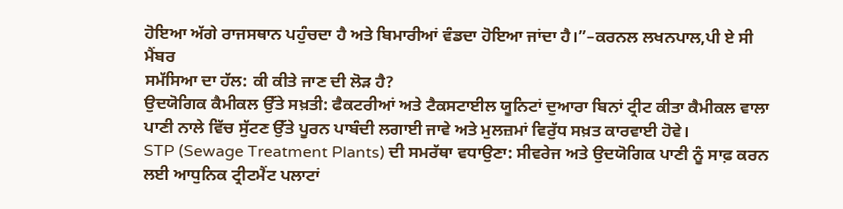ਹੋਇਆ ਅੱਗੇ ਰਾਜਸਥਾਨ ਪਹੁੰਚਦਾ ਹੈ ਅਤੇ ਬਿਮਾਰੀਆਂ ਵੰਡਦਾ ਹੋਇਆ ਜਾਂਦਾ ਹੈ।”–ਕਰਨਲ ਲਖਨਪਾਲ,ਪੀ ਏ ਸੀ ਮੈਂਬਰ
ਸਮੱਸਿਆ ਦਾ ਹੱਲ: ਕੀ ਕੀਤੇ ਜਾਣ ਦੀ ਲੋੜ ਹੈ?
ਉਦਯੋਗਿਕ ਕੈਮੀਕਲ ਉੱਤੇ ਸਖ਼ਤੀ: ਫੈਕਟਰੀਆਂ ਅਤੇ ਟੈਕਸਟਾਈਲ ਯੂਨਿਟਾਂ ਦੁਆਰਾ ਬਿਨਾਂ ਟ੍ਰੀਟ ਕੀਤਾ ਕੈਮੀਕਲ ਵਾਲਾ ਪਾਣੀ ਨਾਲੇ ਵਿੱਚ ਸੁੱਟਣ ਉੱਤੇ ਪੂਰਨ ਪਾਬੰਦੀ ਲਗਾਈ ਜਾਵੇ ਅਤੇ ਮੁਲਜ਼ਮਾਂ ਵਿਰੁੱਧ ਸਖ਼ਤ ਕਾਰਵਾਈ ਹੋਵੇ।
STP (Sewage Treatment Plants) ਦੀ ਸਮਰੱਥਾ ਵਧਾਉਣਾ: ਸੀਵਰੇਜ ਅਤੇ ਉਦਯੋਗਿਕ ਪਾਣੀ ਨੂੰ ਸਾਫ਼ ਕਰਨ ਲਈ ਆਧੁਨਿਕ ਟ੍ਰੀਟਮੈਂਟ ਪਲਾਟਾਂ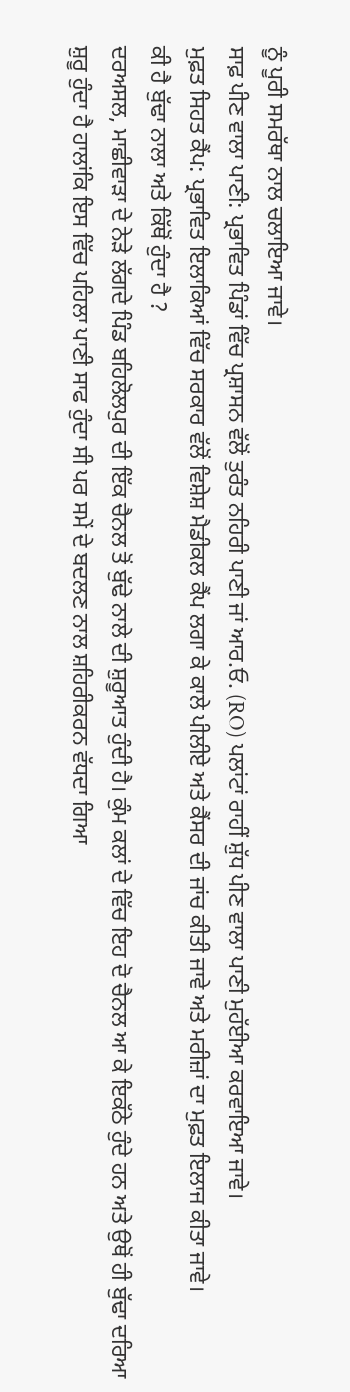ਨੂੰ ਪੂਰੀ ਸਮਰੱਥਾ ਨਾਲ ਚਲਾਇਆ ਜਾਵੇ।
ਸਾਫ਼ ਪੀਣ ਵਾਲਾ ਪਾਣੀ: ਪ੍ਰਭਾਵਿਤ ਪਿੰਡਾਂ ਵਿੱਚ ਪ੍ਰਸ਼ਾਸਨ ਵੱਲੋਂ ਤੁਰੰਤ ਨਹਿਰੀ ਪਾਣੀ ਜਾਂ ਆਰ.ਓ. (RO) ਪਲਾਂਟਾਂ ਰਾਹੀਂ ਸ਼ੁੱਧ ਪੀਣ ਵਾਲਾ ਪਾਣੀ ਮੁਹੱਈਆ ਕਰਵਾਇਆ ਜਾਵੇ।
ਮੁਫ਼ਤ ਸਿਹਤ ਕੈਂਪ: ਪ੍ਰਭਾਵਿਤ ਇਲਾਕਿਆਂ ਵਿੱਚ ਸਰਕਾਰ ਵੱਲੋਂ ਵਿਸ਼ੇਸ਼ ਮੈਡੀਕਲ ਕੈਂਪ ਲਗਾ ਕੇ ਕਾਲੇ ਪੀਲੀਏ ਅਤੇ ਕੈਂਸਰ ਦੀ ਜਾਂਚ ਕੀਤੀ ਜਾਵੇ ਅਤੇ ਮਰੀਜ਼ਾਂ ਦਾ ਮੁਫ਼ਤ ਇਲਾਜ ਕੀਤਾ ਜਾਵੇ।
ਕੀ ਹੈ ਬੁੱਢਾ ਨਾਲਾ ਅਤੇ ਕਿੱਥੋਂ ਹੁੰਦਾ ਹੈ ?
ਦਰਅਸਲ, ਮਾਛੀਵਾੜਾ ਦੇ ਨੇੜੇ ਲੱਗਦੇ ਪਿੰਡ ਬਹਿਲੋਲਪੁਰ ਦੀ ਇੱਕ ਚੈਨਲ ਤੋਂ ਬੁੱਢੇ ਨਾਲੇ ਦੀ ਸ਼ੁਰੂਆਤ ਹੁੰਦੀ ਹੈ। ਕੁੰਮ ਕਲਾਂ ਦੇ ਵਿੱਚ ਇਹ ਦੋ ਚੈਨਲ ਆ ਕੇ ਇਕੱਠੇ ਹੁੰਦੇ ਹਨ ਅਤੇ ਉਥੋਂ ਹੀ ਬੁੱਢਾ ਦਰਿਆ ਸ਼ੁਰੂ ਹੁੰਦਾ ਹੈ ਹਾਲਾਂਕਿ ਇਸ ਵਿੱਚ ਪਹਿਲਾ ਪਾਣੀ ਸਾਫ ਹੁੰਦਾ ਸੀ ਪਰ ਸਮੇਂ ਦੇ ਬਦਲਣ ਨਾਲ ਸ਼ਹਿਰੀਕਰਨ ਵੱਧਦਾ ਗਿਆ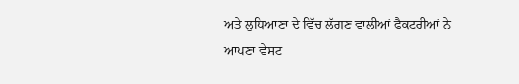ਅਤੇ ਲੁਧਿਆਣਾ ਦੇ ਵਿੱਚ ਲੱਗਣ ਵਾਲੀਆਂ ਫੈਕਟਰੀਆਂ ਨੇ ਆਪਣਾ ਵੇਸਟ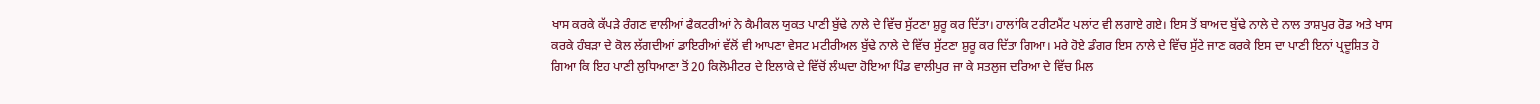ਖਾਸ ਕਰਕੇ ਕੱਪੜੇ ਰੰਗਣ ਵਾਲੀਆਂ ਫੈਕਟਰੀਆਂ ਨੇ ਕੈਮੀਕਲ ਯੁਕਤ ਪਾਣੀ ਬੁੱਢੇ ਨਾਲੇ ਦੇ ਵਿੱਚ ਸੁੱਟਣਾ ਸ਼ੁਰੂ ਕਰ ਦਿੱਤਾ। ਹਾਲਾਂਕਿ ਟਰੀਟਮੈਂਟ ਪਲਾਂਟ ਵੀ ਲਗਾਏ ਗਏ। ਇਸ ਤੋਂ ਬਾਅਦ ਬੁੱਢੇ ਨਾਲੇ ਦੇ ਨਾਲ ਤਾਸ਼ਪੁਰ ਰੋਡ ਅਤੇ ਖਾਸ ਕਰਕੇ ਹੰਬੜਾ ਦੇ ਕੋਲ ਲੱਗਦੀਆਂ ਡਾਇਰੀਆਂ ਵੱਲੋਂ ਵੀ ਆਪਣਾ ਵੇਸਟ ਮਟੀਰੀਅਲ ਬੁੱਢੇ ਨਾਲੇ ਦੇ ਵਿੱਚ ਸੁੱਟਣਾ ਸ਼ੁਰੂ ਕਰ ਦਿੱਤਾ ਗਿਆ। ਮਰੇ ਹੋਏ ਡੰਗਰ ਇਸ ਨਾਲੇ ਦੇ ਵਿੱਚ ਸੁੱਟੇ ਜਾਣ ਕਰਕੇ ਇਸ ਦਾ ਪਾਣੀ ਇਨਾਂ ਪ੍ਰਦੂਸ਼ਿਤ ਹੋ ਗਿਆ ਕਿ ਇਹ ਪਾਣੀ ਲੁਧਿਆਣਾ ਤੋਂ 20 ਕਿਲੋਮੀਟਰ ਦੇ ਇਲਾਕੇ ਦੇ ਵਿੱਚੋਂ ਲੰਘਦਾ ਹੋਇਆ ਪਿੰਡ ਵਾਲੀਪੁਰ ਜਾ ਕੇ ਸਤਲੁਜ ਦਰਿਆ ਦੇ ਵਿੱਚ ਮਿਲ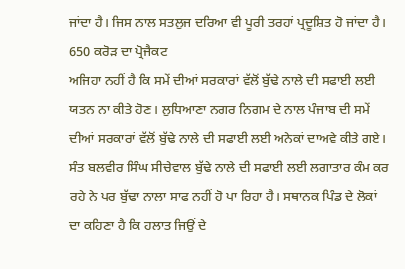ਜਾਂਦਾ ਹੈ। ਜਿਸ ਨਾਲ ਸਤਲੁਜ ਦਰਿਆ ਵੀ ਪੂਰੀ ਤਰਹਾਂ ਪ੍ਰਦੂਸ਼ਿਤ ਹੋ ਜਾਂਦਾ ਹੈ।
650 ਕਰੋੜ ਦਾ ਪ੍ਰੋਜੈਕਟ
ਅਜਿਹਾ ਨਹੀਂ ਹੈ ਕਿ ਸਮੇਂ ਦੀਆਂ ਸਰਕਾਰਾਂ ਵੱਲੋਂ ਬੁੱਢੇ ਨਾਲੇ ਦੀ ਸਫਾਈ ਲਈ ਯਤਨ ਨਾ ਕੀਤੇ ਹੋਣ। ਲੁਧਿਆਣਾ ਨਗਰ ਨਿਗਮ ਦੇ ਨਾਲ ਪੰਜਾਬ ਦੀ ਸਮੇਂ ਦੀਆਂ ਸਰਕਾਰਾਂ ਵੱਲੋਂ ਬੁੱਢੇ ਨਾਲੇ ਦੀ ਸਫਾਈ ਲਈ ਅਨੇਕਾਂ ਦਾਅਵੇ ਕੀਤੇ ਗਏ। ਸੰਤ ਬਲਵੀਰ ਸਿੰਘ ਸੀਚੇਵਾਲ ਬੁੱਢੇ ਨਾਲੇ ਦੀ ਸਫਾਈ ਲਈ ਲਗਾਤਾਰ ਕੰਮ ਕਰ ਰਹੇ ਨੇ ਪਰ ਬੁੱਢਾ ਨਾਲਾ ਸਾਫ ਨਹੀਂ ਹੋ ਪਾ ਰਿਹਾ ਹੈ। ਸਥਾਨਕ ਪਿੰਡ ਦੇ ਲੋਕਾਂ ਦਾ ਕਹਿਣਾ ਹੈ ਕਿ ਹਲਾਤ ਜਿਉਂ ਦੇ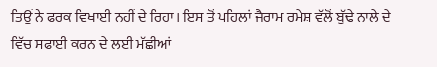ਤਿਉਂ ਨੇ ਫਰਕ ਵਿਖਾਈ ਨਹੀਂ ਦੇ ਰਿਹਾ। ਇਸ ਤੋਂ ਪਹਿਲਾਂ ਜੈਰਾਮ ਰਮੇਸ਼ ਵੱਲੋਂ ਬੁੱਢੇ ਨਾਲੇ ਦੇ ਵਿੱਚ ਸਫਾਈ ਕਰਨ ਦੇ ਲਈ ਮੱਛੀਆਂ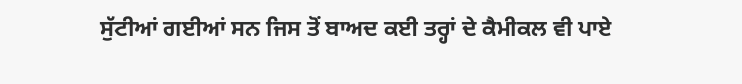ਸੁੱਟੀਆਂ ਗਈਆਂ ਸਨ ਜਿਸ ਤੋਂ ਬਾਅਦ ਕਈ ਤਰ੍ਹਾਂ ਦੇ ਕੈਮੀਕਲ ਵੀ ਪਾਏ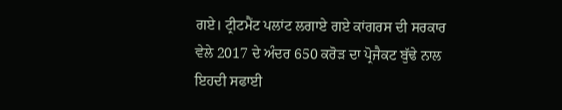ਗਏ। ਟ੍ਰੀਟਮੈਂਟ ਪਲਾਂਟ ਲਗਾਏ ਗਏ ਕਾਂਗਰਸ ਦੀ ਸਰਕਾਰ ਵੇਲੇ 2017 ਦੇ ਅੰਦਰ 650 ਕਰੋੜ ਦਾ ਪ੍ਰੋਜੈਕਟ ਬੁੱਢੇ ਨਾਲ ਇਹਦੀ ਸਫਾਈ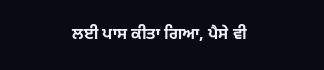ਲਈ ਪਾਸ ਕੀਤਾ ਗਿਆ, ਪੈਸੇ ਵੀ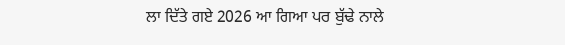ਲਾ ਦਿੱਤੇ ਗਏ 2026 ਆ ਗਿਆ ਪਰ ਬੁੱਢੇ ਨਾਲੇ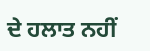ਦੇ ਹਲਾਤ ਨਹੀਂ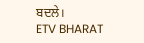ਬਦਲੇ।
ETV BHARAT